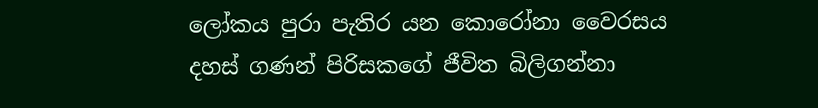ලෝකය පුරා පැතිර යන කොරෝනා වෛරසය දහස් ගණන් පිරිසකගේ ජීවිත බිලිගන්නා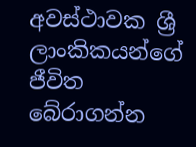අවස්ථාවක ශ්‍රී ලාංකිකයන්ගේ ජීවිත බේරාගන්න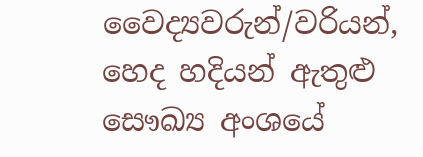වෛද්‍යවරුන්/වරියන්, හෙද හදියන් ඇතුළු සෞඛ්‍ය අංශයේ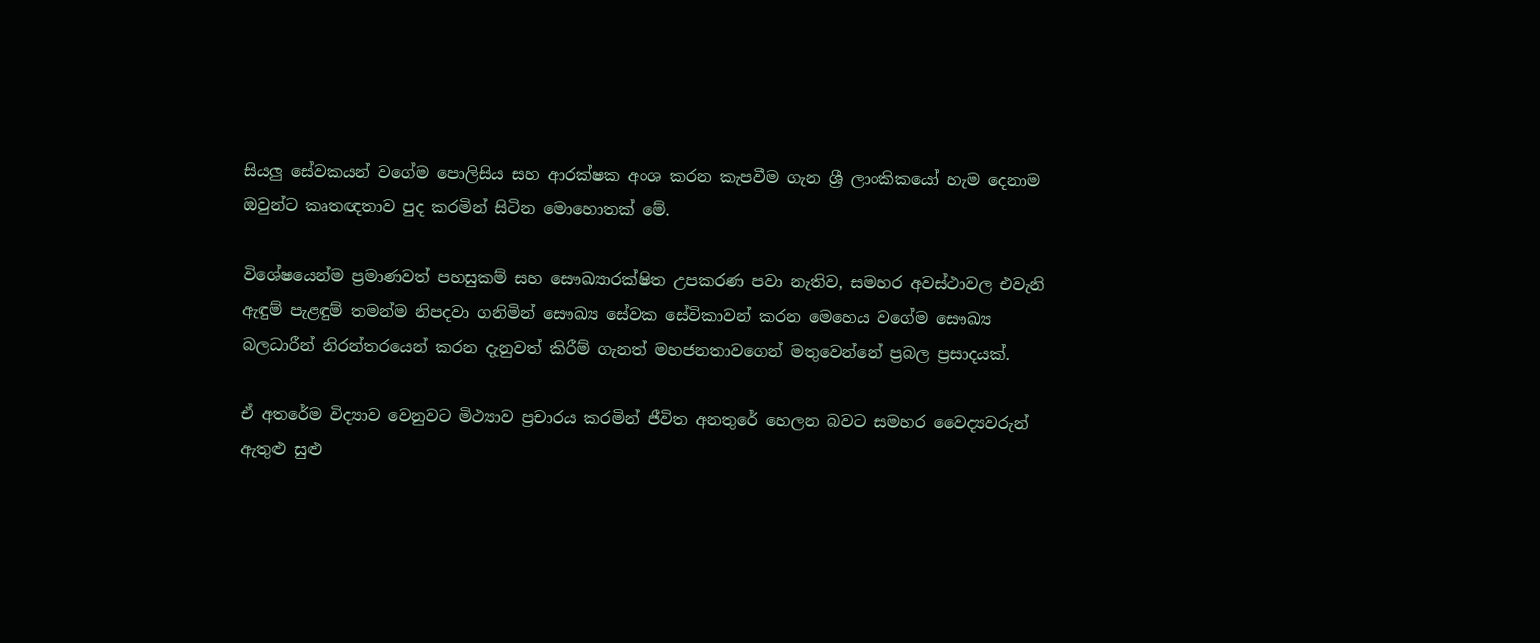සියලු සේවකයන් වගේම පොලිසිය සහ ආරක්ෂක අංශ කරන කැපවීම ගැන ශ්‍රී ලාංකිකයෝ හැම දෙනාම ඔවුන්ට කෘතඥතාව පුද කරමින් සිටින මොහොතක් මේ.

විශේෂයෙන්ම ප්‍රමාණවත් පහසුකම් සහ සෞඛ්‍යාරක්ෂිත උපකරණ පවා නැතිව, සමහර අවස්ථාවල එවැනි ඇඳුම් පැළඳුම් තමන්ම නිපදවා ගනිමින් සෞඛ්‍ය සේවක සේවිකාවන් කරන මෙහෙය වගේම සෞඛ්‍ය බලධාරීන් නිරන්තරයෙන් කරන දැනුවත් කිරීම් ගැනත් මහජනතාවගෙන් මතුවෙන්නේ ප්‍රබල ප්‍රසාදයක්.

ඒ අතරේම විද්‍යාව වෙනුවට මිථ්‍යාව ප්‍රචාරය කරමින් ජීවිත අනතුරේ හෙලන බවට සමහර වෛද්‍යවරුන් ඇතුළු සුළු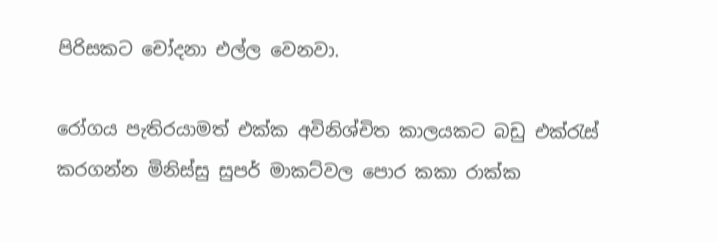පිරිසකට චෝදනා එල්ල වෙනවා.

රෝගය පැතිරයාමත් එක්ක අවිනිශ්චිත කාලයකට බඩු එක්රැස් කරගන්න මිනිස්සු සුපර් මාකට්වල පොර කකා රාක්ක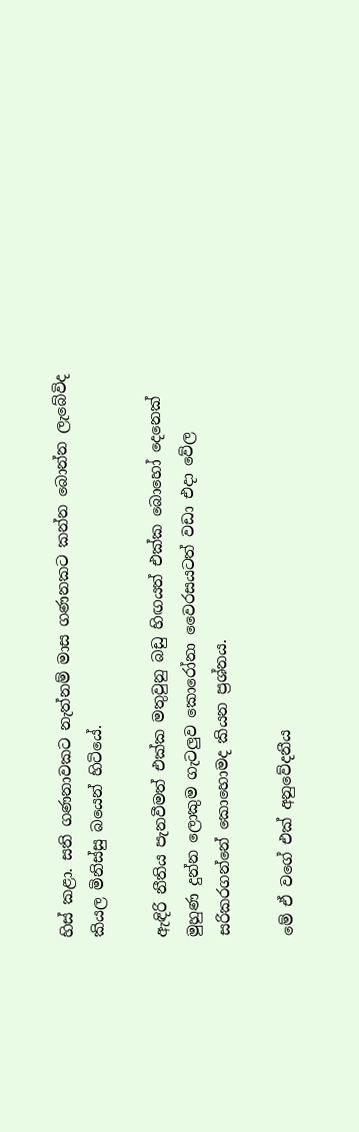හිස් කළා. සති ගණනාවකට නැත්නම් මාස ගණනකට කන්න බොන්න ලැබේවිද කියල මිනිස්සු බයෙන් හිටියේ.

ඇඳිරි නීතිය පැනවීමත් එක්ක මතුවුනු බඩු හිඟයත් එක්ක බොහෝ දෙනෙක් මුහුණ දුන්න ලොකුම ගැටලුව කොරෝනා වෛරසයටත් වඩා එදා වේල සරිකරගන්නේ කොහොමද කියන ප්‍රශ්නය.

මේ ඒ වගේ එක් අනුවේදනීය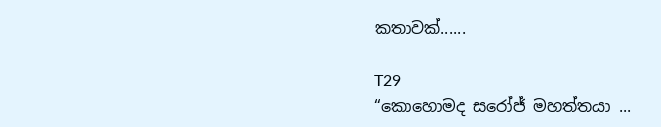කතාවක්......

T29
“කොහොමද සරෝජ් මහත්තයා ...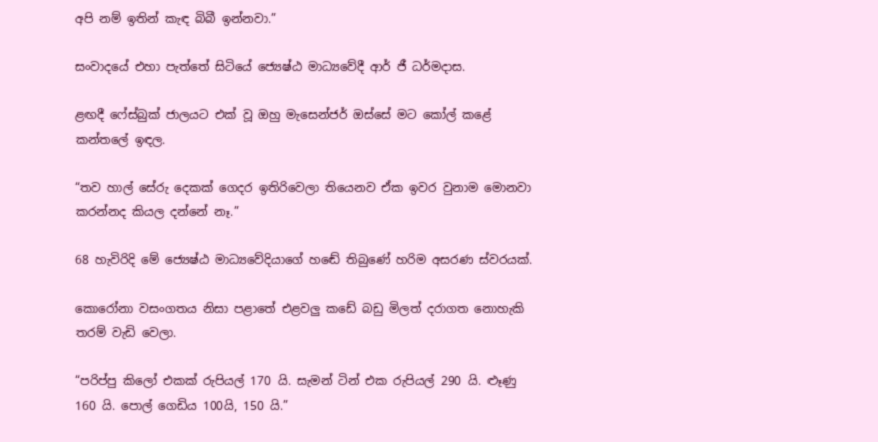අපි නම් ඉතින් කැඳ බිබී ඉන්නවා.”

සංවාදයේ එහා පැත්තේ සිටියේ ජ්‍යෙෂ්ඨ මාධ්‍යවේදී ආර් ජී ධර්මදාස.

ළඟදී ෆේස්බුක් ජාලයට එක් වූ ඔහු මැසෙන්ජර් ඔස්සේ මට කෝල් කළේ කන්තලේ ඉඳල.

“තව හාල් සේරු දෙකක් ගෙදර ඉතිරිවෙලා තියෙනව ඒක ඉවර වුනාම මොනවා කරන්නද කියල දන්නේ නෑ.”

68 හැවිරිදි මේ ජ්‍යෙෂ්ඨ මාධ්‍යවේදියාගේ හඬේ තිබුණේ හරිම අසරණ ස්වරයක්.

කොරෝනා වසංගතය නිසා පළාතේ එළවලු කඩේ බඩු මිලත් දරාගත නොහැකි තරම් වැඩි වෙලා.

“පරිප්පු කිලෝ එකක් රුපියල් 170 යි. සැමන් ටින් එක රුපියල් 290 යි. ළූණු 160 යි. පොල් ගෙඩිය 100යි, 150 යි.”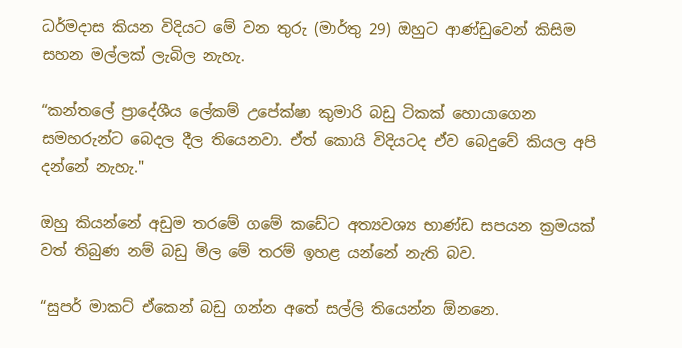ධර්මදාස කියන විදියට මේ වන තුරු (මාර්තු 29) ඔහුට ආණ්ඩුවෙන් කිසිම සහන මල්ලක් ලැබිල නැහැ.

“කන්තලේ ප්‍රාදේශීය ලේකම් උපේක්ෂා කුමාරි බඩු ටිකක් හොයාගෙන සමහරුන්ට බෙදල දීල තියෙනවා. ඒත් කොයි විදියටද ඒව බෙදුවේ කියල අපි දන්නේ නැහැ."

ඔහු කියන්නේ අඩුම තරමේ ගමේ කඩේට අත්‍යවශ්‍ය භාණ්ඩ සපයන ක්‍රමයක් වත් තිබුණ නම් බඩු මිල මේ තරම් ඉහළ යන්නේ නැති බව.

“සුපර් මාකට් ඒකෙන් බඩු ගන්න අතේ සල්ලි තියෙන්න ඕනනෙ.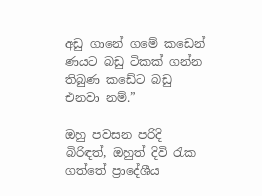අඩු ගානේ ගමේ කඩෙන් ණයට බඩු ටිකක් ගන්න තිබුණ කඩේට බඩු එනවා නම්.”

ඔහු පවසන පරිදි බිරිඳත්, ඔහුත් දිවි රැක ගත්තේ ප්‍රාදේශීය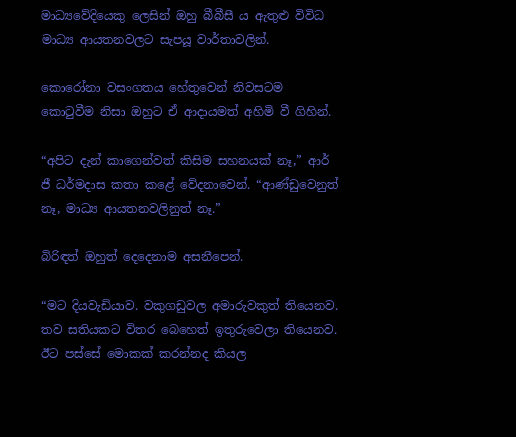මාධ්‍යවේදියෙකු ලෙසින් ඔහු බීබීසී ය ඇතුළු විවිධ මාධ්‍ය ආයතනවලට සැපයූ වාර්තාවලින්.

කොරෝනා වසංගතය හේතුවෙන් නිවසටම කොටුවීම නිසා ඔහුට ඒ ආදායමත් අහිමි වී ගිහින්.

“අපිට දැන් කාගෙන්වත් කිසිම සහනයක් නෑ,” ආර් ජී ධර්මදාස කතා කළේ වේදනාවෙන්. “ආණ්ඩුවෙනුත් නෑ, මාධ්‍ය ආයතනවලිනුත් නෑ.”

බිරිඳත් ඔහුත් දෙදෙනාම අසනීපෙන්.

“මට දියවැඩියාව. වකුගඩුවල අමාරුවකුත් තියෙනව. තව සතියකට විතර බෙහෙත් ඉතුරුවෙලා තියෙනව. ඊට පස්සේ මොකක් කරන්නද කියල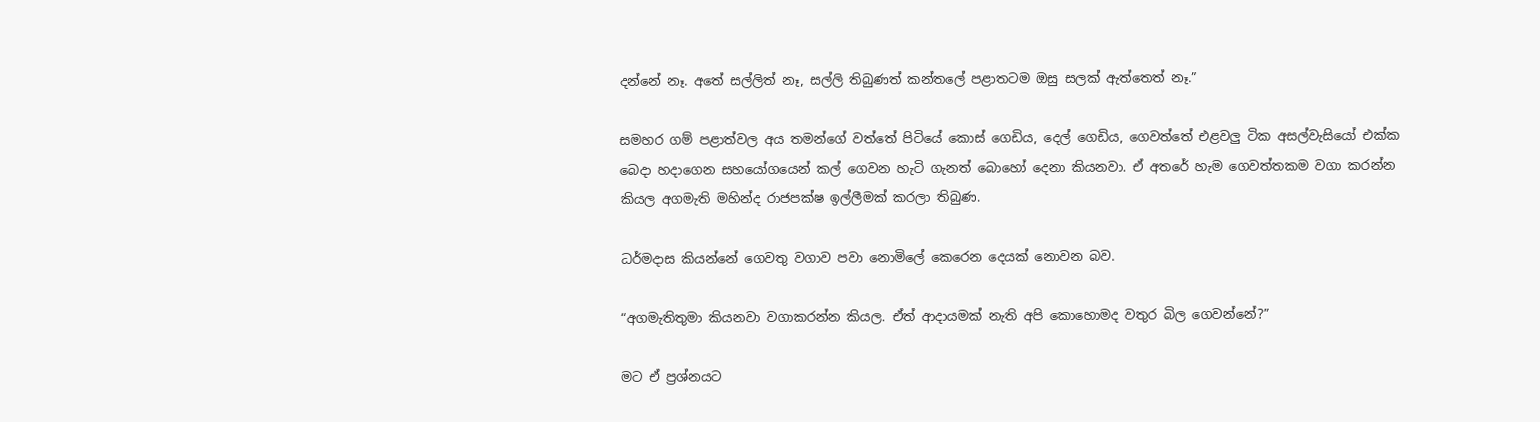දන්නේ නෑ. අතේ සල්ලිත් නෑ, සල්ලි තිබුණත් කන්තලේ පළාතටම ඔසු සලක් ඇත්තෙත් නෑ.”

සමහර ගම් පළාත්වල අය තමන්ගේ වත්තේ පිටියේ කොස් ගෙඩිය, දෙල් ගෙඩිය, ගෙවත්තේ එළවලු ටික අසල්වැසියෝ එක්ක බෙදා හදාගෙන සහයෝගයෙන් කල් ගෙවන හැටි ගැනත් බොහෝ දෙනා කියනවා. ඒ අතරේ හැම ගෙවත්තකම වගා කරන්න කියල අගමැති මහින්ද රාජපක්ෂ ඉල්ලීමක් කරලා තිබුණ.

ධර්මදාස කියන්නේ ගෙවතු වගාව පවා නොමිලේ කෙරෙන දෙයක් නොවන බව.

“අගමැතිතුමා කියනවා වගාකරන්න කියල. ඒත් ආදායමක් නැති අපි කොහොමද වතුර බිල ගෙවන්නේ?”

මට ඒ ප්‍රශ්නයට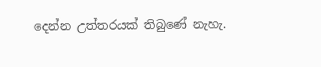දෙන්න උත්තරයක් තිබුණේ නැහැ.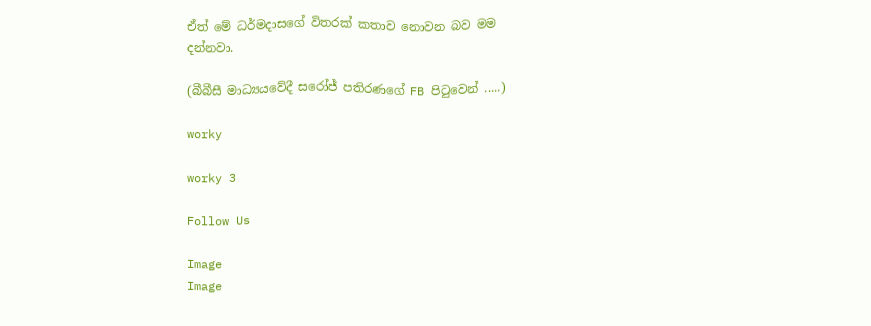ඒත් මේ ධර්මදාසගේ විතරක් කතාව නොවන බව මම දන්නවා.

(බීබීසී මාධ්‍යයවේදී සරෝජ් පතිරණගේ FB පිටුවෙන් .....)

worky

worky 3

Follow Us

Image
Image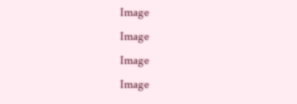Image
Image
Image
Image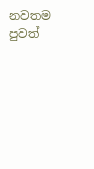නවතම පුවත්